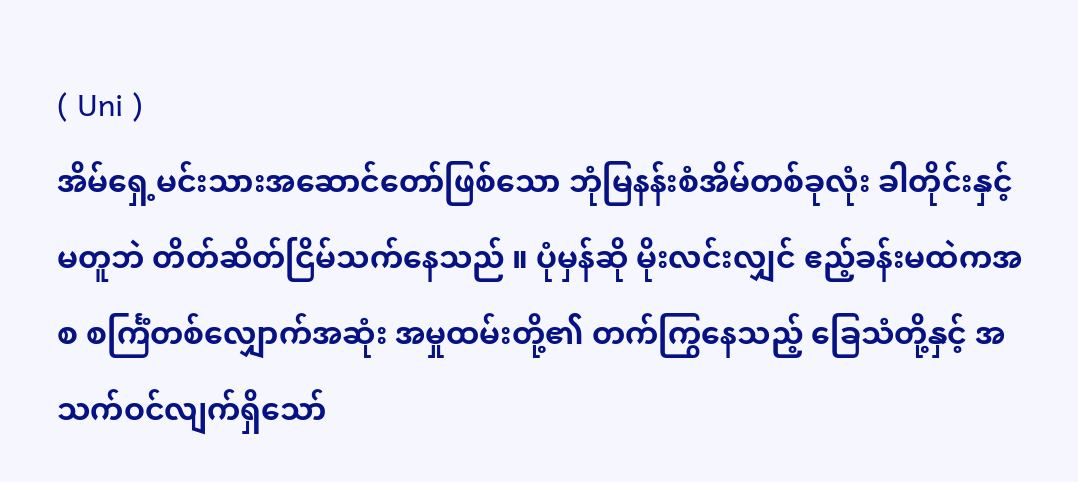( Uni )
အိမ်ရှေ့မင်းသားအဆောင်တော်ဖြစ်သော ဘုံမြနန်းစံအိမ်တစ်ခုလုံး ခါတိုင်းနှင့် မတူဘဲ တိတ်ဆိတ်ငြိမ်သက်နေသည် ။ ပုံမှန်ဆို မိုးလင်းလျှင် ဧည့်ခန်းမထဲကအစ စင်္ကြံတစ်လျှောက်အဆုံး အမှုထမ်းတို့၏ တက်ကြွနေသည့် ခြေသံတို့နှင့် အသက်ဝင်လျက်ရှိသော်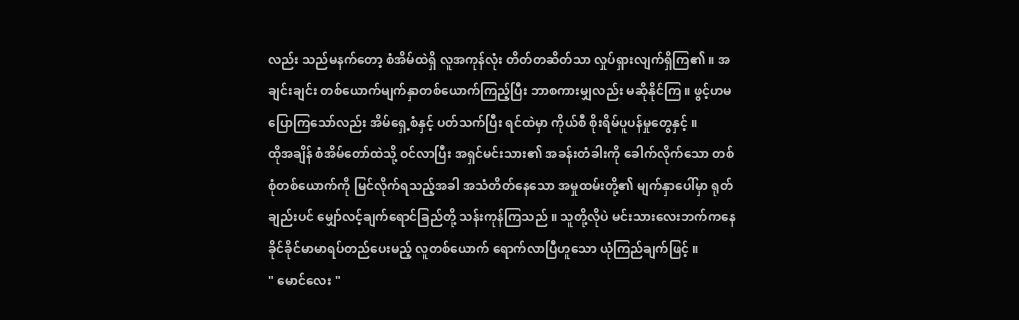လည်း သည်မနက်တော့ စံအိမ်ထဲရှိ လူအကုန်လုံး တိတ်တဆိတ်သာ လှုပ်ရှားလျက်ရှိကြ၏ ။ အချင်းချင်း တစ်ယောက်မျက်နှာတစ်ယောက်ကြည့်ပြီး ဘာစကားမျှလည်း မဆိုနိုင်ကြ ။ ဖွင့်ဟမပြောကြသော်လည်း အိမ်ရှေ့စံနှင့် ပတ်သက်ပြီး ရင်ထဲမှာ ကိုယ်စီ စိုးရိမ်ပူပန်မှုတွေနှင့် ။
ထိုအချိန် စံအိမ်တော်ထဲသို့ ဝင်လာပြီး အရှင်မင်းသား၏ အခန်းတံခါးကို ခေါက်လိုက်သော တစ်စုံတစ်ယောက်ကို မြင်လိုက်ရသည့်အခါ အသံတိတ်နေသော အမှုထမ်းတို့၏ မျက်နှာပေါ်မှာ ရုတ်ချည်းပင် မျှော်လင့်ချက်ရောင်ခြည်တို့ သန်းကုန်ကြသည် ။ သူတို့လိုပဲ မင်းသားလေးဘက်ကနေ ခိုင်ခိုင်မာမာရပ်တည်ပေးမည့် လူတစ်ယောက် ရောက်လာပြီဟူသော ယုံကြည်ချက်ဖြင့် ။
" မောင်လေး "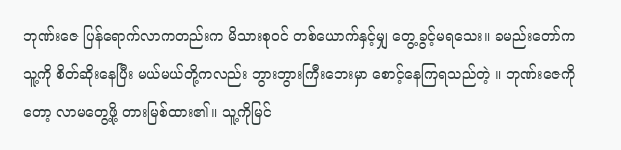ဘုဏ်းဇေ ပြန်ရောက်လာကတည်းက မိသားစုဝင် တစ်ယောက်နှင့်မျှ တွေ့ခွင့်မရသေး။ ခမည်းတော်က သူ့ကို စိတ်ဆိုးနေပြီး မယ်မယ်တို့ကလည်း ဘွားဘွားကြီးဘေးမှာ စောင့်နေကြရသည်တဲ့ ။ ဘုဏ်းဇေကိုတော့ လာမတွေ့ဖို့ တားမြစ်ထား၏။ သူ့ကိုမြင်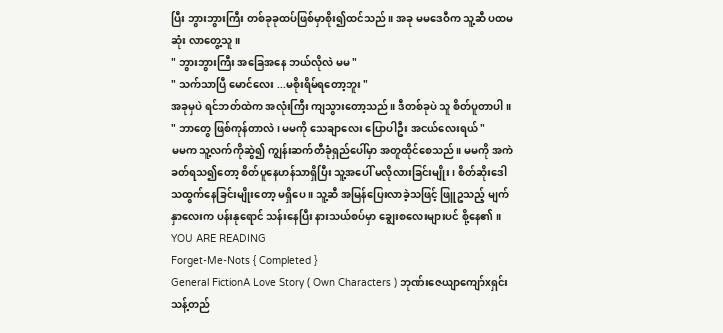ပြီး ဘွားဘွားကြီး တစ်ခုခုထပ်ဖြစ်မှာစိုး၍ထင်သည် ။ အခု မမဒေဝီက သူ့ဆီ ပထမဆုံး လာတွေ့သူ ။
" ဘွားဘွားကြီး အခြေအနေ ဘယ်လိုလဲ မမ "
" သက်သာပြီ မောင်လေး ...မစိုးရိမ်ရတော့ဘူး "
အခုမှပဲ ရင်ဘတ်ထဲက အလုံးကြီး ကျသွားတော့သည်။ ဒီတစ်ခုပဲ သူ စိတ်ပူတာပါ ။
" ဘာတွေ ဖြစ်ကုန်တာလဲ ၊ မမကို သေချာလေး ပြောပါဦး အငယ်လေးရယ် "
မမက သူ့လက်ကိုဆွဲ၍ ကျွန်းဆက်တီခုံရှည်ပေါ်မှာ အတူထိုင်စေသည်။ မမကို အကဲခတ်ရသ၍တော့ စိတ်ပူနေဟန်သာရှိပြီး သူ့အပေါ် မလိုလားခြင်းမျိုး ၊ စိတ်ဆိုးဒေါသထွက်နေခြင်းမျိုးတော့ မရှိပေ ။ သူ့ဆီ အမြန်ပြေးလာခဲ့သဖြင့် ဖြူဥသည့် မျက်နှာလေးက ပန်းနုရောင် သန်းနေပြီး နားသယ်စပ်မှာ ချွေးစလေးများပင် စို့နေ၏ ။
YOU ARE READING
Forget-Me-Nots { Completed }
General FictionA Love Story ( Own Characters ) ဘုဏ်းဇေယျာကျော်xရှင်းသန့်တည်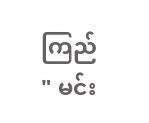ကြည် " မင်း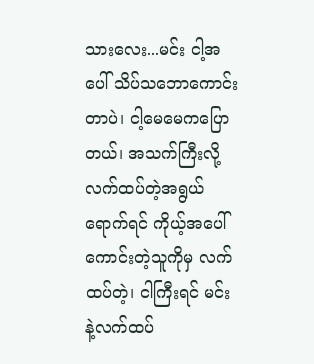သားလေး...မင်း ငါ့အပေါ် သိပ်သဘောကောင်းတာပဲ၊ ငါ့မေမေကပြောတယ်၊ အသက်ကြီးလို့ လက်ထပ်တဲ့အရွယ်ရောက်ရင် ကိုယ့်အပေါ်ကောင်းတဲ့သူကိုမှ လက်ထပ်တဲ့၊ ငါကြီးရင် မင်းနဲ့လက်ထပ်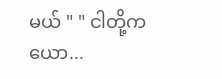မယ် " " ငါတို့က ယော...